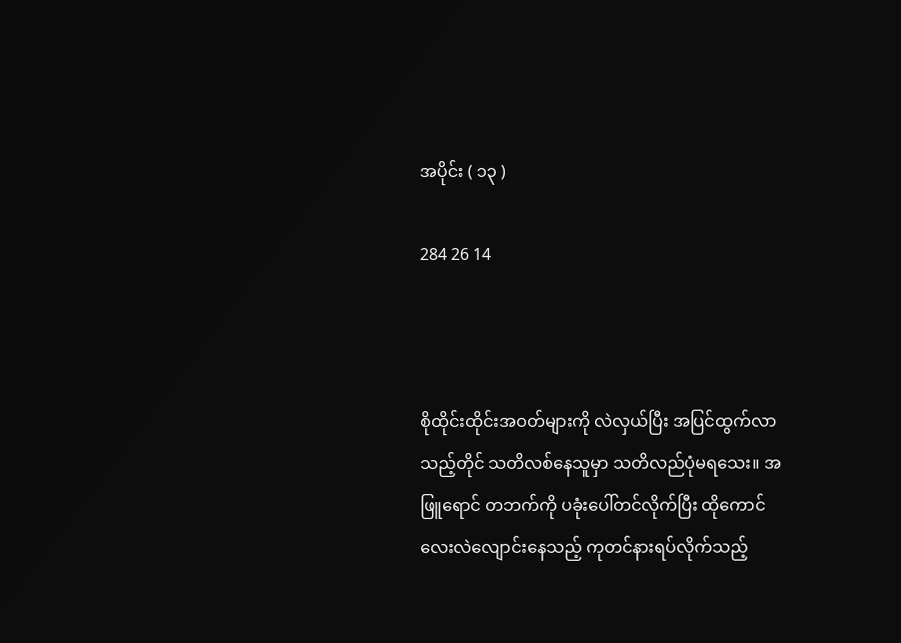အပိုင်း ( ၁၃ )

284 26 14



စိုထိုင်းထိုင်းအဝတ်များကို လဲလှယ်ပြီး အပြင်ထွက်‌လာသည့်တိုင် သတိလစ်နေသူမှာ သတိလည်ပုံမရသေး။ အဖြူရောင် တဘက်ကို ပခုံးပေါ်တင်လိုက်ပြီး ထိုကောင်လေးလဲလျောင်းနေသည့် ကုတင်နားရပ်လိုက်သည့်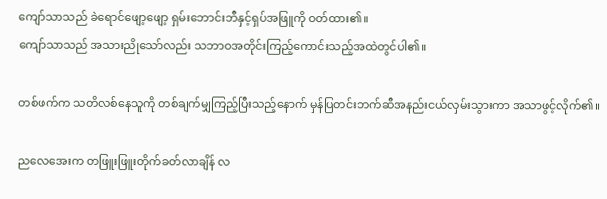ကျော်သာသည် ခဲရောင်ဖျော့ဖျော့ ရှမ်းဘောင်းဘီနှင့်ရှပ်အဖြူကို ဝတ်ထား၏။
ကျော်သာသည် အသားညိုသော်လည်း သဘာဝအတိုင်းကြည့်ကောင်းသည့်အထဲတွင်ပါ၏။

တစ်ဖက်က သတိလစ်နေသူကို တစ်ချက်မျှကြည့်ပြီးသည့်နောက် မှန်ပြတင်းဘက်ဆီအနည်းငယ်လှမ်းသွားကာ အသာဖွင့်လိုက်၏။

ညလေအေးက တဖြူးဖြူးတိုက်ခတ်လာချိန် လ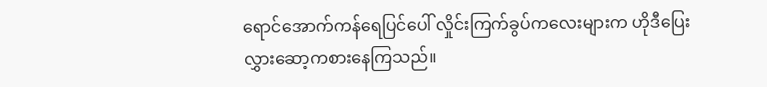ရောင်အောက်ကန်ရေပြင်ပေါ် လှိုင်းကြက်ခွပ်ကလေးများက ဟိုဒီပြေးလွှားဆော့ကစားနေကြသည်။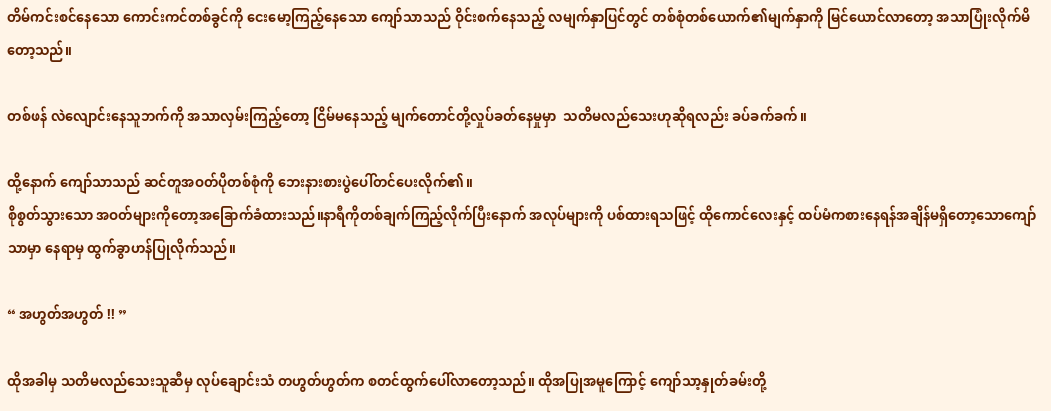တိမ်ကင်းစင်နေသော ကောင်းကင်တစ်ခွင်ကို ငေးမော့ကြည့်နေသော ကျော်သာသည် ဝိုင်းစက်နေသည့် လမျက်နှာပြင်တွင် တစ်စုံတစ်ယောက်၏မျက်နှာကို မြင်ယောင်လာတော့ အသာပြုံးလိုက်မိတော့သည်။

တစ်ဖန် လဲလျောင်းနေသူဘက်ကို အသာလှမ်းကြည့်တော့ ငြိမ်မနေသည့် မျက်တောင်တို့လှုပ်ခတ်နေမှုမှာ  သတိမလည်သေး‌ဟုဆိုရလည်း ခပ်ခက်ခက်။

ထို့နောက် ကျော်သာသည် ဆင်တူအဝတ်ပိုတစ်စုံကို ဘေးနားစားပွဲပေါ်တင်ပေးလိုက်၏။
စိုစွတ်သွားသော အဝတ်များကိုတော့အခြောက်ခံထားသည်။နာရီကိုတစ်ချက်ကြည့်လိုက်ပြီးနောက် အလုပ်များကို ပစ်ထားရသဖြင့် ထိုကောင်လေးနှင့် ထပ်မံကစားနေရန်အချိန်မရှိတော့သောကျော်သာမှာ နေရာမှ ထွက်ခွာဟန်ပြုလိုက်သည်။

“ အဟွတ်အဟွတ် !! ”

ထိုအခါမှ သတိမလည်သေးသူဆီမှ လုပ်ချောင်းသံ တဟွတ်ဟွတ်က စတင်ထွက်ပေါ်လာတော့သည်။ ထိုအပြုအမူကြောင့် ကျော်သာ့နှုတ်ခမ်းတို့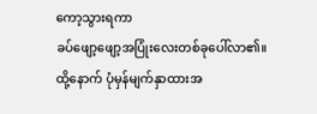ကော့သွားရကာ
ခပ်ဖျော့ဖျော့အပြုံးလေးတစ်ခုပေါ်လာ၏။
ထို့နောက် ပုံမှန်မျက်နှာထားအ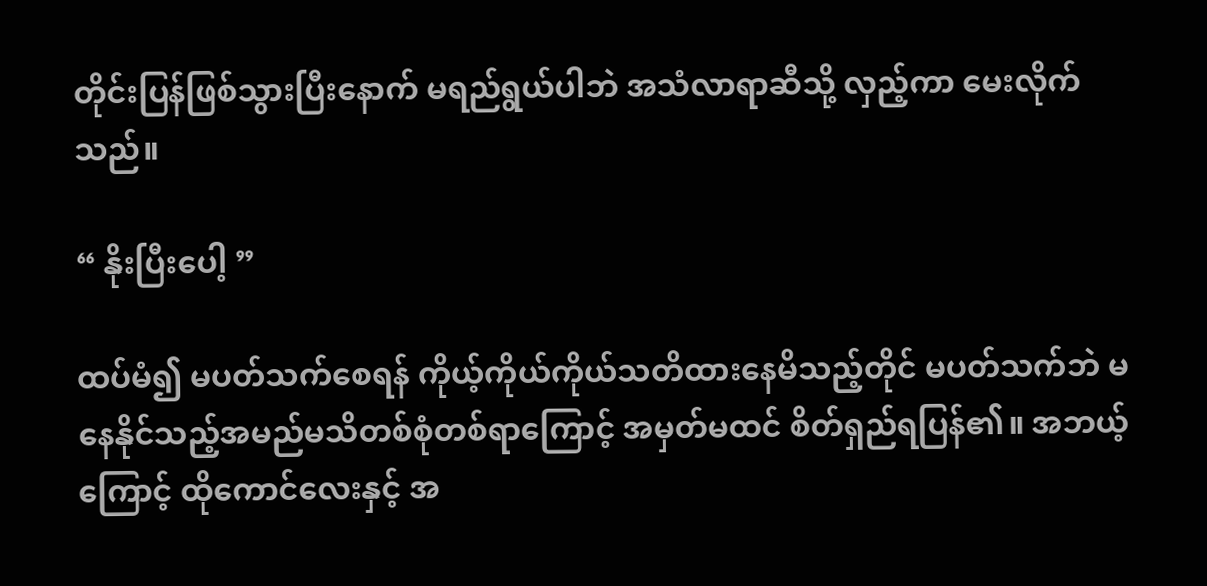တိုင်းပြန်ဖြစ်သွားပြီးနောက် မရည်ရွယ်ပါဘဲ အသံလာရာဆီသို့ လှည့်ကာ မေးလိုက်သည်။

“ နိုးပြီးပေါ့ ”

ထပ်မံ၍ မပတ်သက်စေရန် ကိုယ့်ကိုယ်ကိုယ်သတိထားနေမိသည့်တိုင် မပတ်သက်ဘဲ မနေနိုင်သည့်အမည်မသိတစ်စုံတစ်‌ရာကြောင့် အမှတ်မထင် စိတ်ရှည်ရပြန်၏။ အဘယ့်ကြောင့် ထိုကောင်လေးနှင့် အ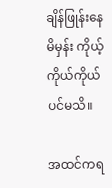ချိန်ဖြုန်းနေမိမှန်း ကိုယ့်ကိုယ်ကိုယ်ပင်မသိ။

အထင်ကရ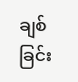ချစ်ခြင်း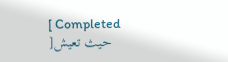[ Completed ]حيث تعيش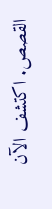القصص. اكتشف الآن